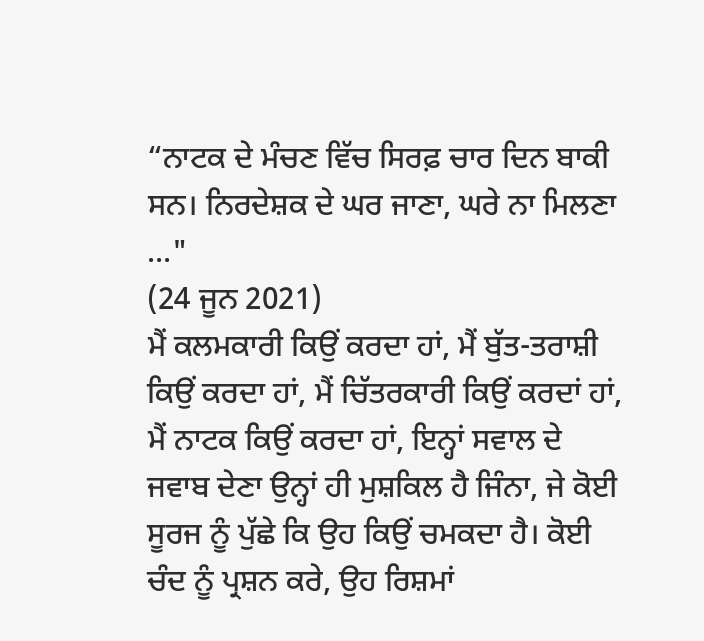“ਨਾਟਕ ਦੇ ਮੰਚਣ ਵਿੱਚ ਸਿਰਫ਼ ਚਾਰ ਦਿਨ ਬਾਕੀ ਸਨ। ਨਿਰਦੇਸ਼ਕ ਦੇ ਘਰ ਜਾਣਾ, ਘਰੇ ਨਾ ਮਿਲਣਾ ..."
(24 ਜੂਨ 2021)
ਮੈਂ ਕਲਮਕਾਰੀ ਕਿਉਂ ਕਰਦਾ ਹਾਂ, ਮੈਂ ਬੁੱਤ-ਤਰਾਸ਼ੀ ਕਿਉਂ ਕਰਦਾ ਹਾਂ, ਮੈਂ ਚਿੱਤਰਕਾਰੀ ਕਿਉਂ ਕਰਦਾਂ ਹਾਂ, ਮੈਂ ਨਾਟਕ ਕਿਉਂ ਕਰਦਾ ਹਾਂ, ਇਨ੍ਹਾਂ ਸਵਾਲ ਦੇ ਜਵਾਬ ਦੇਣਾ ਉਨ੍ਹਾਂ ਹੀ ਮੁਸ਼ਕਿਲ ਹੈ ਜਿੰਨਾ, ਜੇ ਕੋਈ ਸੂਰਜ ਨੂੰ ਪੁੱਛੇ ਕਿ ਉਹ ਕਿਉਂ ਚਮਕਦਾ ਹੈ। ਕੋਈ ਚੰਦ ਨੂੰ ਪ੍ਰਸ਼ਨ ਕਰੇ, ਉਹ ਰਿਸ਼ਮਾਂ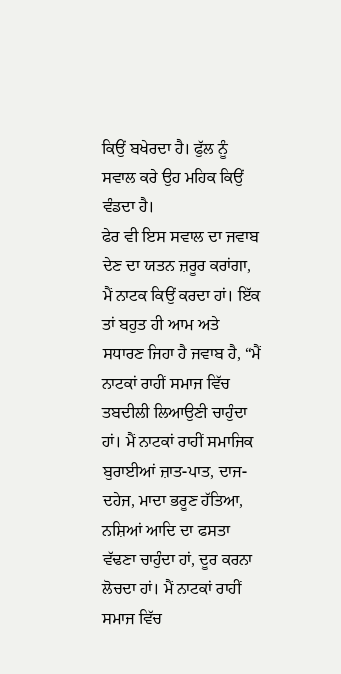ਕਿਉਂ ਬਖੇਰਦਾ ਹੈ। ਫੁੱਲ ਨੂੰ ਸਵਾਲ ਕਰੇ ਉਹ ਮਹਿਕ ਕਿਉਂ ਵੰਡਦਾ ਹੈ।
ਫੇਰ ਵੀ ਇਸ ਸਵਾਲ ਦਾ ਜਵਾਬ ਦੇਣ ਦਾ ਯਤਨ ਜ਼ਰੂਰ ਕਰਾਂਗਾ, ਮੈਂ ਨਾਟਕ ਕਿਉਂ ਕਰਦਾ ਹਾਂ। ਇੱਕ ਤਾਂ ਬਹੁਤ ਹੀ ਆਮ ਅਤੇ ਸਧਾਰਣ ਜਿਹਾ ਹੈ ਜਵਾਬ ਹੈ, “ਮੈਂ ਨਾਟਕਾਂ ਰਾਹੀਂ ਸਮਾਜ ਵਿੱਚ ਤਬਦੀਲੀ ਲਿਆਉਣੀ ਚਾਹੁੰਦਾ ਹਾਂ। ਮੈਂ ਨਾਟਕਾਂ ਰਾਹੀਂ ਸਮਾਜਿਕ ਬੁਰਾਈਆਂ ਜ਼ਾਤ-ਪਾਤ, ਦਾਜ-ਦਹੇਜ, ਮਾਦਾ ਭਰੂਣ ਹੱਤਿਆ, ਨਸ਼ਿਆਂ ਆਦਿ ਦਾ ਫਸਤਾ ਵੱਢਣਾ ਚਾਹੁੰਦਾ ਹਾਂ, ਦੂਰ ਕਰਨਾ ਲੋਚਦਾ ਹਾਂ। ਮੈਂ ਨਾਟਕਾਂ ਰਾਹੀਂ ਸਮਾਜ ਵਿੱਚ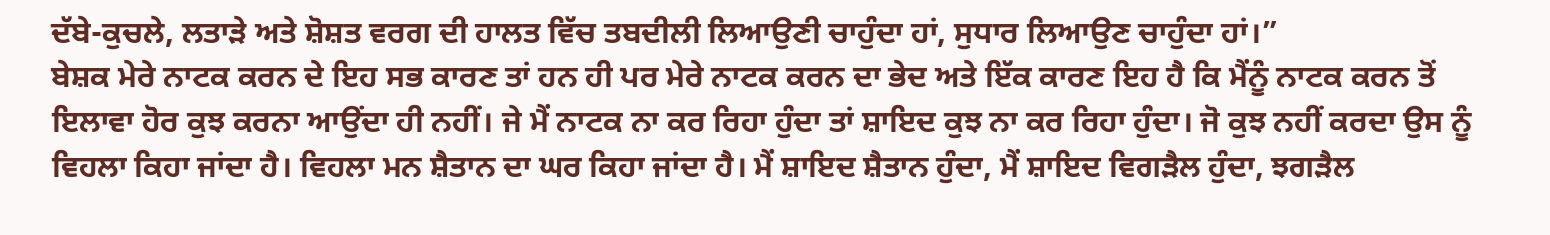ਦੱਬੇ-ਕੁਚਲੇ, ਲਤਾੜੇ ਅਤੇ ਸ਼ੋਸ਼ਤ ਵਰਗ ਦੀ ਹਾਲਤ ਵਿੱਚ ਤਬਦੀਲੀ ਲਿਆਉਣੀ ਚਾਹੁੰਦਾ ਹਾਂ, ਸੁਧਾਰ ਲਿਆਉਣ ਚਾਹੁੰਦਾ ਹਾਂ।”
ਬੇਸ਼ਕ ਮੇਰੇ ਨਾਟਕ ਕਰਨ ਦੇ ਇਹ ਸਭ ਕਾਰਣ ਤਾਂ ਹਨ ਹੀ ਪਰ ਮੇਰੇ ਨਾਟਕ ਕਰਨ ਦਾ ਭੇਦ ਅਤੇ ਇੱਕ ਕਾਰਣ ਇਹ ਹੈ ਕਿ ਮੈਂਨੂੰ ਨਾਟਕ ਕਰਨ ਤੋਂ ਇਲਾਵਾ ਹੋਰ ਕੁਝ ਕਰਨਾ ਆਉਂਦਾ ਹੀ ਨਹੀਂ। ਜੇ ਮੈਂ ਨਾਟਕ ਨਾ ਕਰ ਰਿਹਾ ਹੁੰਦਾ ਤਾਂ ਸ਼ਾਇਦ ਕੁਝ ਨਾ ਕਰ ਰਿਹਾ ਹੁੰਦਾ। ਜੋ ਕੁਝ ਨਹੀਂ ਕਰਦਾ ਉਸ ਨੂੰ ਵਿਹਲਾ ਕਿਹਾ ਜਾਂਦਾ ਹੈ। ਵਿਹਲਾ ਮਨ ਸ਼ੈਤਾਨ ਦਾ ਘਰ ਕਿਹਾ ਜਾਂਦਾ ਹੈ। ਮੈਂ ਸ਼ਾਇਦ ਸ਼ੈਤਾਨ ਹੁੰਦਾ, ਮੈਂ ਸ਼ਾਇਦ ਵਿਗੜੈਲ ਹੁੰਦਾ, ਝਗੜੈਲ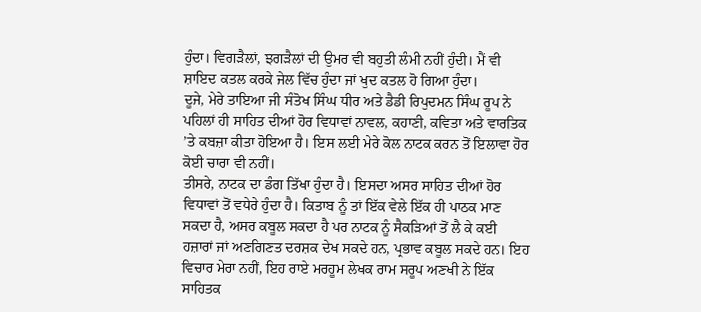ਹੁੰਦਾ। ਵਿਗੜੈਲਾਂ, ਝਗੜੈਲਾਂ ਦੀ ਉਮਰ ਵੀ ਬਹੁਤੀ ਲੰਮੀ ਨਹੀਂ ਹੁੰਦੀ। ਮੈਂ ਵੀ ਸ਼ਾਇਦ ਕਤਲ ਕਰਕੇ ਜੇਲ ਵਿੱਚ ਹੁੰਦਾ ਜਾਂ ਖੁਦ ਕਤਲ ਹੋ ਗਿਆ ਹੁੰਦਾ।
ਦੂਜੇ, ਮੇਰੇ ਤਾਇਆ ਜੀ ਸੰਤੋਖ ਸਿੰਘ ਧੀਰ ਅਤੇ ਡੈਡੀ ਰਿਪੁਦਮਨ ਸਿੰਘ ਰੂਪ ਨੇ ਪਹਿਲਾਂ ਹੀ ਸਾਹਿਤ ਦੀਆਂ ਹੋਰ ਵਿਧਾਵਾਂ ਨਾਵਲ, ਕਹਾਣੀ, ਕਵਿਤਾ ਅਤੇ ਵਾਰਤਿਕ ’ਤੇ ਕਬਜ਼ਾ ਕੀਤਾ ਹੋਇਆ ਹੈ। ਇਸ ਲਈ ਮੇਰੇ ਕੋਲ ਨਾਟਕ ਕਰਨ ਤੋਂ ਇਲਾਵਾ ਹੋਰ ਕੋਈ ਚਾਰਾ ਵੀ ਨਹੀਂ।
ਤੀਸਰੇ, ਨਾਟਕ ਦਾ ਡੰਗ ਤਿੱਖਾ ਹੁੰਦਾ ਹੈ। ਇਸਦਾ ਅਸਰ ਸਾਹਿਤ ਦੀਆਂ ਹੋਰ ਵਿਧਾਵਾਂ ਤੋਂ ਵਧੇਰੇ ਹੁੰਦਾ ਹੈ। ਕਿਤਾਬ ਨੂੰ ਤਾਂ ਇੱਕ ਵੇਲੇ ਇੱਕ ਹੀ ਪਾਠਕ ਮਾਣ ਸਕਦਾ ਹੈ, ਅਸਰ ਕਬੂਲ ਸਕਦਾ ਹੈ ਪਰ ਨਾਟਕ ਨੂੰ ਸੈਕੜਿਆਂ ਤੋਂ ਲੈ ਕੇ ਕਈ ਹਜ਼ਾਰਾਂ ਜਾਂ ਅਣਗਿਣਤ ਦਰਸ਼ਕ ਦੇਖ ਸਕਦੇ ਹਨ, ਪ੍ਰਭਾਵ ਕਬੂਲ ਸਕਦੇ ਹਨ। ਇਹ ਵਿਚਾਰ ਮੇਰਾ ਨਹੀਂ, ਇਹ ਰਾਏ ਮਰਹੂਮ ਲੇਖਕ ਰਾਮ ਸਰੂਪ ਅਣਖੀ ਨੇ ਇੱਕ ਸਾਹਿਤਕ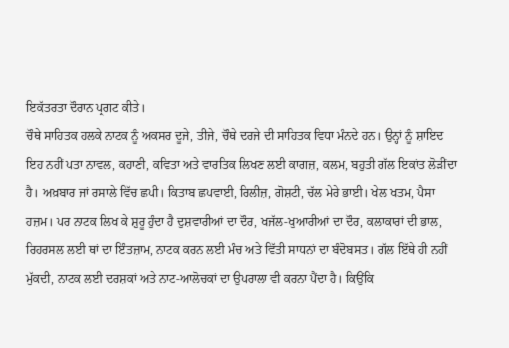ਇਕੱਤਰਤਾ ਦੌਰਾਨ ਪ੍ਰਗਟ ਕੀਤੇ।
ਚੌਥੇ ਸਾਹਿਤਕ ਹਲਕੇ ਨਾਟਕ ਨੂੰ ਅਕਸਰ ਦੂਜੇ, ਤੀਜੇ, ਚੌਥੇ ਦਰਜੇ ਦੀ ਸਾਹਿਤਕ ਵਿਧਾ ਮੰਨਦੇ ਹਨ। ਉਨ੍ਹਾਂ ਨੂੰ ਸ਼ਾਇਦ ਇਹ ਨਹੀਂ ਪਤਾ ਨਾਵਲ, ਕਹਾਣੀ, ਕਵਿਤਾ ਅਤੇ ਵਾਰਤਿਕ ਲਿਖਣ ਲਈ ਕਾਗਜ਼, ਕਲਮ, ਬਹੁਤੀ ਗੱਲ ਇਕਾਂਤ ਲੋੜੀਂਦਾ ਹੈ। ਅਖ਼ਬਾਰ ਜਾਂ ਰਸਾਲੇ ਵਿੱਚ ਛਪੀ। ਕਿਤਾਬ ਛਪਵਾਈ, ਰਿਲੀਜ਼, ਗੋਸ਼ਟੀ, ਚੱਲ ਮੇਰੇ ਭਾਈ। ਖੇਲ ਖਤਮ, ਪੈਸਾ ਹਜ਼ਮ। ਪਰ ਨਾਟਕ ਲਿਖ ਕੇ ਸ਼ੁਰੂ ਹੁੰਦਾ ਹੈ ਦੁਸ਼ਵਾਰੀਆਂ ਦਾ ਦੌਰ, ਖਜੱਲ-ਖੁਆਰੀਆਂ ਦਾ ਦੌਰ, ਕਲਾਕਾਰਾਂ ਦੀ ਭਾਲ, ਰਿਹਰਸਲ ਲਈ ਥਾਂ ਦਾ ਇੰਤਜ਼ਾਮ, ਨਾਟਕ ਕਰਨ ਲਈ ਮੰਚ ਅਤੇ ਵਿੱਤੀ ਸਾਧਨਾਂ ਦਾ ਬੰਦੋਬਸਤ। ਗੱਲ ਇੱਥੇ ਹੀ ਨਹੀਂ ਮੁੱਕਦੀ, ਨਾਟਕ ਲਈ ਦਰਸ਼ਕਾਂ ਅਤੇ ਨਾਟ-ਆਲੋਚਕਾਂ ਦਾ ਉਪਰਾਲਾ ਵੀ ਕਰਨਾ ਪੈਂਦਾ ਹੈ। ਕਿਉਂਕਿ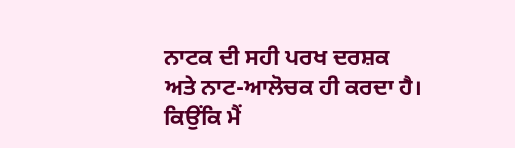ਨਾਟਕ ਦੀ ਸਹੀ ਪਰਖ ਦਰਸ਼ਕ ਅਤੇ ਨਾਟ-ਆਲੋਚਕ ਹੀ ਕਰਦਾ ਹੈ। ਕਿਉਂਕਿ ਮੈਂ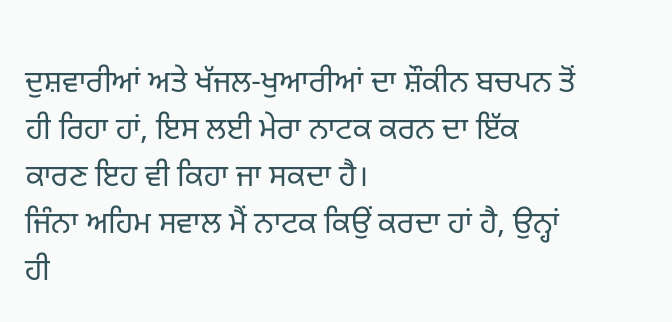ਦੁਸ਼ਵਾਰੀਆਂ ਅਤੇ ਖੱਜਲ-ਖੁਆਰੀਆਂ ਦਾ ਸ਼ੌਕੀਨ ਬਚਪਨ ਤੋਂ ਹੀ ਰਿਹਾ ਹਾਂ, ਇਸ ਲਈ ਮੇਰਾ ਨਾਟਕ ਕਰਨ ਦਾ ਇੱਕ ਕਾਰਣ ਇਹ ਵੀ ਕਿਹਾ ਜਾ ਸਕਦਾ ਹੈ।
ਜਿੰਨਾ ਅਹਿਮ ਸਵਾਲ ਮੈਂ ਨਾਟਕ ਕਿਉਂ ਕਰਦਾ ਹਾਂ ਹੈ, ਉਨ੍ਹਾਂ ਹੀ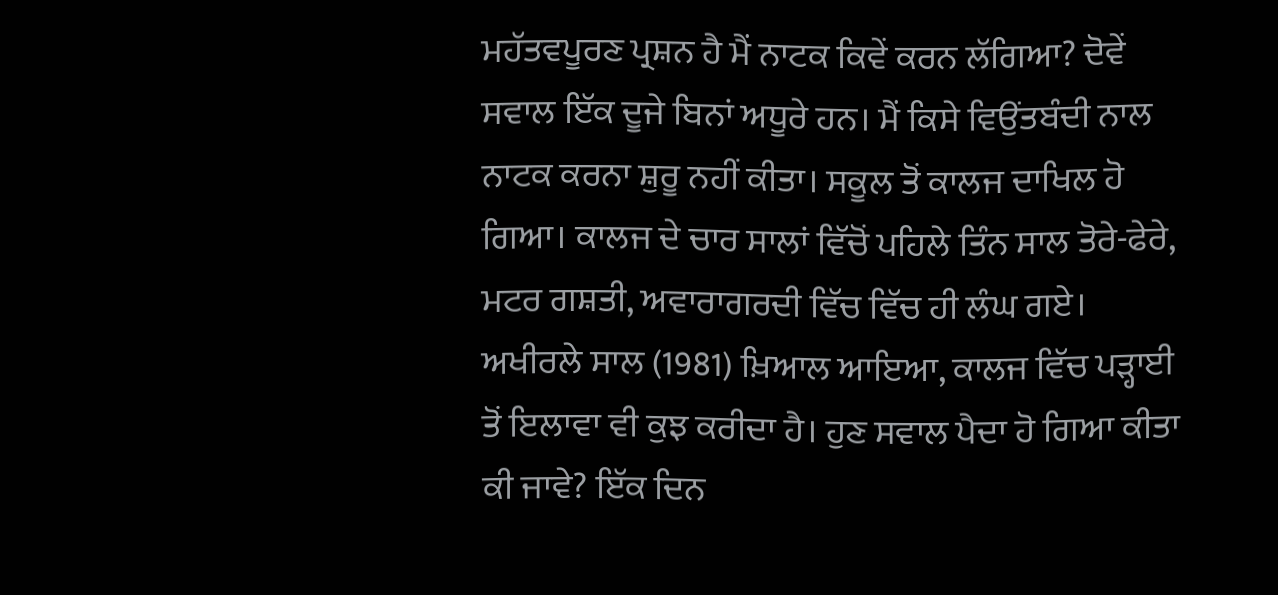ਮਹੱਤਵਪੂਰਣ ਪ੍ਰਸ਼ਨ ਹੈ ਮੈਂ ਨਾਟਕ ਕਿਵੇਂ ਕਰਨ ਲੱਗਿਆ? ਦੋਵੇਂ ਸਵਾਲ ਇੱਕ ਦੂਜੇ ਬਿਨਾਂ ਅਧੂਰੇ ਹਨ। ਮੈਂ ਕਿਸੇ ਵਿਉਂਤਬੰਦੀ ਨਾਲ ਨਾਟਕ ਕਰਨਾ ਸ਼ੁਰੂ ਨਹੀਂ ਕੀਤਾ। ਸਕੂਲ ਤੋਂ ਕਾਲਜ ਦਾਖਿਲ ਹੋ ਗਿਆ। ਕਾਲਜ ਦੇ ਚਾਰ ਸਾਲਾਂ ਵਿੱਚੋਂ ਪਹਿਲੇ ਤਿੰਨ ਸਾਲ ਤੋਰੇ-ਫੇਰੇ, ਮਟਰ ਗਸ਼ਤੀ, ਅਵਾਰਾਗਰਦੀ ਵਿੱਚ ਵਿੱਚ ਹੀ ਲੰਘ ਗਏ। ਅਖੀਰਲੇ ਸਾਲ (1981) ਖ਼ਿਆਲ ਆਇਆ, ਕਾਲਜ ਵਿੱਚ ਪੜ੍ਹਾਈ ਤੋਂ ਇਲਾਵਾ ਵੀ ਕੁਝ ਕਰੀਦਾ ਹੈ। ਹੁਣ ਸਵਾਲ ਪੈਦਾ ਹੋ ਗਿਆ ਕੀਤਾ ਕੀ ਜਾਵੇ? ਇੱਕ ਦਿਨ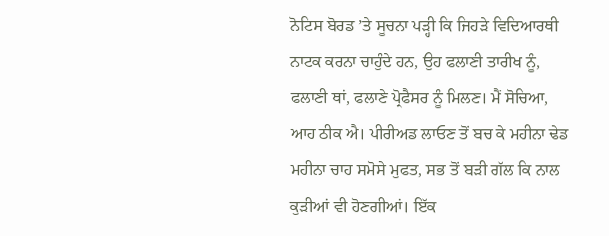ਨੋਟਿਸ ਬੋਰਡ ’ਤੇ ਸੂਚਨਾ ਪੜ੍ਹੀ ਕਿ ਜਿਹੜੇ ਵਿਦਿਆਰਥੀ ਨਾਟਕ ਕਰਨਾ ਚਾਹੁੰਦੇ ਹਨ, ਉਹ ਫਲਾਣੀ ਤਾਰੀਖ ਨੂੰ, ਫਲਾਣੀ ਥਾਂ, ਫਲਾਣੇ ਪ੍ਰੋਫੈਸਰ ਨੂੰ ਮਿਲਣ। ਮੈਂ ਸੋਚਿਆ, ਆਹ ਠੀਕ ਐ। ਪੀਰੀਅਡ ਲਾਓਣ ਤੋਂ ਬਚ ਕੇ ਮਹੀਨਾ ਢੇਡ ਮਹੀਨਾ ਚਾਹ ਸਮੋਸੇ ਮੁਫਤ, ਸਭ ਤੋਂ ਬੜੀ ਗੱਲ ਕਿ ਨਾਲ ਕੁੜੀਆਂ ਵੀ ਹੋਣਗੀਆਂ। ਇੱਕ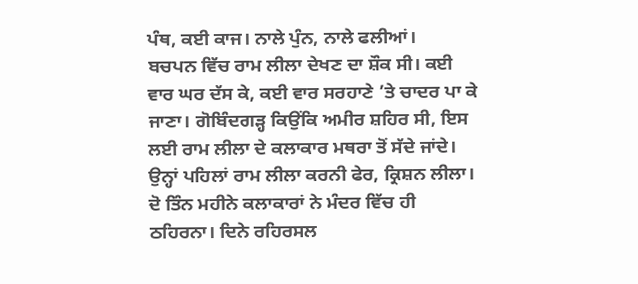ਪੰਥ, ਕਈ ਕਾਜ। ਨਾਲੇ ਪੁੰਨ, ਨਾਲੇ ਫਲੀਆਂ।
ਬਚਪਨ ਵਿੱਚ ਰਾਮ ਲੀਲਾ ਦੇਖਣ ਦਾ ਸ਼ੌਕ ਸੀ। ਕਈ ਵਾਰ ਘਰ ਦੱਸ ਕੇ, ਕਈ ਵਾਰ ਸਰਹਾਣੇ ’ਤੇ ਚਾਦਰ ਪਾ ਕੇ ਜਾਣਾ। ਗੋਬਿੰਦਗੜ੍ਹ ਕਿਉਂਕਿ ਅਮੀਰ ਸ਼ਹਿਰ ਸੀ, ਇਸ ਲਈ ਰਾਮ ਲੀਲਾ ਦੇ ਕਲਾਕਾਰ ਮਥਰਾ ਤੋਂ ਸੱਦੇ ਜਾਂਦੇ। ਉਨ੍ਹਾਂ ਪਹਿਲਾਂ ਰਾਮ ਲੀਲਾ ਕਰਨੀ ਫੇਰ, ਕ੍ਰਿਸ਼ਨ ਲੀਲਾ। ਦੋ ਤਿੰਨ ਮਹੀਨੇ ਕਲਾਕਾਰਾਂ ਨੇ ਮੰਦਰ ਵਿੱਚ ਹੀ ਠਹਿਰਨਾ। ਦਿਨੇ ਰਹਿਰਸਲ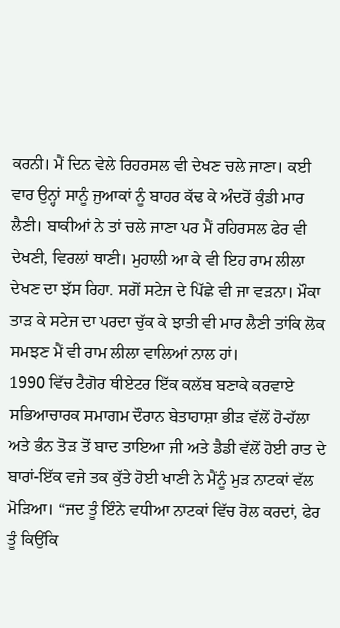ਕਰਨੀ। ਮੈਂ ਦਿਨ ਵੇਲੇ ਰਿਹਰਸਲ ਵੀ ਦੇਖਣ ਚਲੇ ਜਾਣਾ। ਕਈ ਵਾਰ ਉਨ੍ਹਾਂ ਸਾਨੂੰ ਜੁਆਕਾਂ ਨੂੰ ਬਾਹਰ ਕੱਢ ਕੇ ਅੰਦਰੋਂ ਕੁੰਡੀ ਮਾਰ ਲੈਣੀ। ਬਾਕੀਆਂ ਨੇ ਤਾਂ ਚਲੇ ਜਾਣਾ ਪਰ ਮੈਂ ਰਹਿਰਸਲ ਫੇਰ ਵੀ ਦੇਖਣੀ, ਵਿਰਲਾਂ ਥਾਣੀ। ਮੁਹਾਲੀ ਆ ਕੇ ਵੀ ਇਹ ਰਾਮ ਲੀਲਾ ਦੇਖਣ ਦਾ ਝੱਸ ਰਿਹਾ. ਸਗੋਂ ਸਟੇਜ ਦੇ ਪਿੱਛੇ ਵੀ ਜਾ ਵੜਨਾ। ਮੌਕਾ ਤਾੜ ਕੇ ਸਟੇਜ ਦਾ ਪਰਦਾ ਚੁੱਕ ਕੇ ਝਾਤੀ ਵੀ ਮਾਰ ਲੈਣੀ ਤਾਂਕਿ ਲੋਕ ਸਮਝਣ ਮੈਂ ਵੀ ਰਾਮ ਲੀਲਾ ਵਾਲਿਆਂ ਨਾਲ ਹਾਂ।
1990 ਵਿੱਚ ਟੈਗੋਰ ਥੀਏਟਰ ਇੱਕ ਕਲੱਬ ਬਣਾਕੇ ਕਰਵਾਏ ਸਭਿਆਚਾਰਕ ਸਮਾਗਮ ਦੌਰਾਨ ਬੇਤਾਹਾਸ਼ਾ ਭੀੜ ਵੱਲੋਂ ਹੋ-ਹੱਲਾ ਅਤੇ ਭੰਨ ਤੋੜ ਤੋਂ ਬਾਦ ਤਾਇਆ ਜੀ ਅਤੇ ਡੈਡੀ ਵੱਲੋਂ ਹੋਈ ਰਾਤ ਦੇ ਬਾਰਾਂ-ਇੱਕ ਵਜੇ ਤਕ ਕੁੱਤੇ ਹੋਈ ਖਾਣੀ ਨੇ ਮੈਂਨੂੰ ਮੁੜ ਨਾਟਕਾਂ ਵੱਲ ਮੋੜਿਆ। “ਜਦ ਤੂੰ ਇੰਨੇ ਵਧੀਆ ਨਾਟਕਾਂ ਵਿੱਚ ਰੋਲ ਕਰਦਾਂ, ਫੇਰ ਤੂੰ ਕਿਉਂਕਿ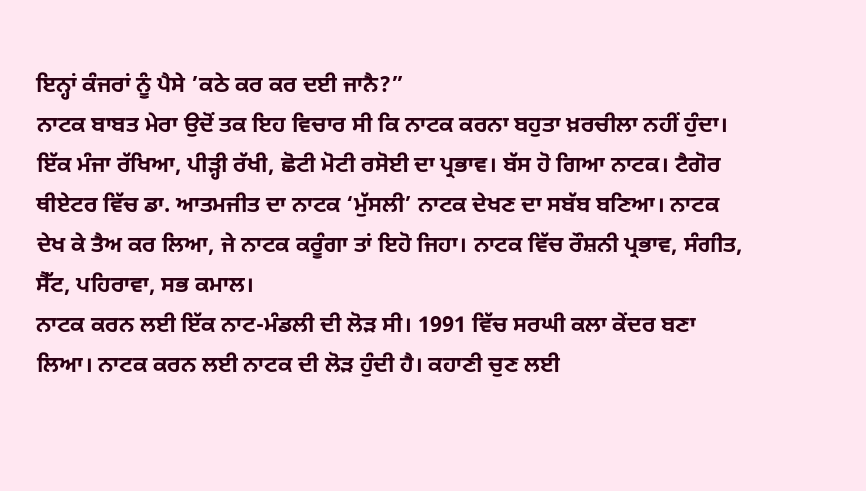ਇਨ੍ਹਾਂ ਕੰਜਰਾਂ ਨੂੰ ਪੈਸੇ ’ਕਠੇ ਕਰ ਕਰ ਦਈ ਜਾਨੈ?”
ਨਾਟਕ ਬਾਬਤ ਮੇਰਾ ਉਦੋਂ ਤਕ ਇਹ ਵਿਚਾਰ ਸੀ ਕਿ ਨਾਟਕ ਕਰਨਾ ਬਹੁਤਾ ਖ਼ਰਚੀਲਾ ਨਹੀਂ ਹੁੰਦਾ। ਇੱਕ ਮੰਜਾ ਰੱਖਿਆ, ਪੀੜ੍ਹੀ ਰੱਖੀ, ਛੋਟੀ ਮੋਟੀ ਰਸੋਈ ਦਾ ਪ੍ਰਭਾਵ। ਬੱਸ ਹੋ ਗਿਆ ਨਾਟਕ। ਟੈਗੋਰ ਥੀਏਟਰ ਵਿੱਚ ਡਾ. ਆਤਮਜੀਤ ਦਾ ਨਾਟਕ ‘ਮੁੱਸਲੀ’ ਨਾਟਕ ਦੇਖਣ ਦਾ ਸਬੱਬ ਬਣਿਆ। ਨਾਟਕ ਦੇਖ ਕੇ ਤੈਅ ਕਰ ਲਿਆ, ਜੇ ਨਾਟਕ ਕਰੂੰਗਾ ਤਾਂ ਇਹੋ ਜਿਹਾ। ਨਾਟਕ ਵਿੱਚ ਰੌਸ਼ਨੀ ਪ੍ਰਭਾਵ, ਸੰਗੀਤ, ਸੈੱਟ, ਪਹਿਰਾਵਾ, ਸਭ ਕਮਾਲ।
ਨਾਟਕ ਕਰਨ ਲਈ ਇੱਕ ਨਾਟ-ਮੰਡਲੀ ਦੀ ਲੋੜ ਸੀ। 1991 ਵਿੱਚ ਸਰਘੀ ਕਲਾ ਕੇਂਦਰ ਬਣਾ ਲਿਆ। ਨਾਟਕ ਕਰਨ ਲਈ ਨਾਟਕ ਦੀ ਲੋੜ ਹੁੰਦੀ ਹੈ। ਕਹਾਣੀ ਚੁਣ ਲਈ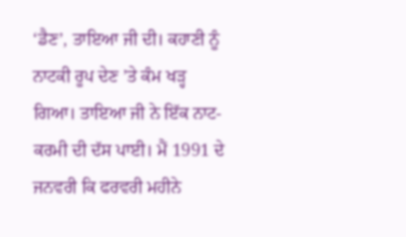‘ਡੈਣ’, ਤਾਇਆ ਜੀ ਦੀ। ਕਹਾਣੀ ਨੂੰ ਨਾਟਕੀ ਰੂਪ ਦੇਣ ’ਤੇ ਕੰਮ ਖੜ੍ਹ ਗਿਆ। ਤਾਇਆ ਜੀ ਨੇ ਇੱਕ ਨਾਟ-ਕਰਮੀ ਦੀ ਦੱਸ ਪਾਈ। ਮੈਂ 1991 ਦੇ ਜਨਵਰੀ ਕਿ ਫਰਵਰੀ ਮਹੀਨੇ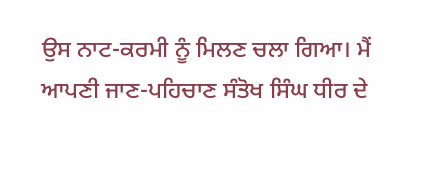ਉਸ ਨਾਟ-ਕਰਮੀ ਨੂੰ ਮਿਲਣ ਚਲਾ ਗਿਆ। ਮੈਂ ਆਪਣੀ ਜਾਣ-ਪਹਿਚਾਣ ਸੰਤੋਖ ਸਿੰਘ ਧੀਰ ਦੇ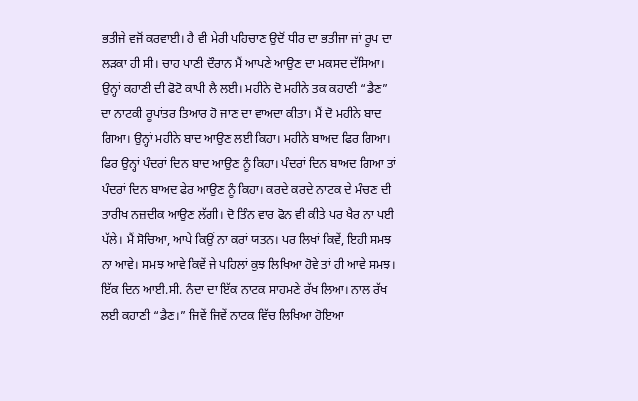ਭਤੀਜੇ ਵਜੋਂ ਕਰਵਾਈ। ਹੈ ਵੀ ਮੇਰੀ ਪਹਿਚਾਣ ਉਦੋਂ ਧੀਰ ਦਾ ਭਤੀਜਾ ਜਾਂ ਰੂਪ ਦਾ ਲੜਕਾ ਹੀ ਸੀ। ਚਾਹ ਪਾਣੀ ਦੌਰਾਨ ਮੈਂ ਆਪਣੇ ਆਉਣ ਦਾ ਮਕਸਦ ਦੱਸਿਆ। ਉਨ੍ਹਾਂ ਕਹਾਣੀ ਦੀ ਫੋਟੋ ਕਾਪੀ ਲੈ ਲਈ। ਮਹੀਨੇ ਦੋ ਮਹੀਨੇ ਤਕ ਕਹਾਣੀ “ਡੈਣ” ਦਾ ਨਾਟਕੀ ਰੂਪਾਂਤਰ ਤਿਆਰ ਹੋ ਜਾਣ ਦਾ ਵਾਅਦਾ ਕੀਤਾ। ਮੈਂ ਦੋ ਮਹੀਨੇ ਬਾਦ ਗਿਆ। ਉਨ੍ਹਾਂ ਮਹੀਨੇ ਬਾਦ ਆਉਣ ਲਈ ਕਿਹਾ। ਮਹੀਨੇ ਬਾਅਦ ਫਿਰ ਗਿਆ। ਫਿਰ ਉਨ੍ਹਾਂ ਪੰਦਰਾਂ ਦਿਨ ਬਾਦ ਆਉਣ ਨੂੰ ਕਿਹਾ। ਪੰਦਰਾਂ ਦਿਨ ਬਾਅਦ ਗਿਆ ਤਾਂ ਪੰਦਰਾਂ ਦਿਨ ਬਾਅਦ ਫੇਰ ਆਉਣ ਨੂੰ ਕਿਹਾ। ਕਰਦੇ ਕਰਦੇ ਨਾਟਕ ਦੇ ਮੰਚਣ ਦੀ ਤਾਰੀਖ ਨਜ਼ਦੀਕ ਆਉਣ ਲੱਗੀ। ਦੋ ਤਿੰਨ ਵਾਰ ਫੋਨ ਵੀ ਕੀਤੇ ਪਰ ਖੈਰ ਨਾ ਪਈ ਪੱਲੇ। ਮੈਂ ਸੋਚਿਆ, ਆਪੇ ਕਿਉਂ ਨਾ ਕਰਾਂ ਯਤਨ। ਪਰ ਲਿਖਾਂ ਕਿਵੇਂ, ਇਹੀ ਸਮਝ ਨਾ ਆਵੇ। ਸਮਝ ਆਵੇ ਕਿਵੇਂ ਜੇ ਪਹਿਲਾਂ ਕੁਝ ਲਿਖਿਆ ਹੋਵੇ ਤਾਂ ਹੀ ਆਵੇ ਸਮਝ। ਇੱਕ ਦਿਨ ਆਈ.ਸੀ. ਨੰਦਾ ਦਾ ਇੱਕ ਨਾਟਕ ਸਾਹਮਣੇ ਰੱਖ ਲਿਆ। ਨਾਲ ਰੱਖ ਲਈ ਕਹਾਣੀ “ਡੈਣ।” ਜਿਵੇਂ ਜਿਵੇਂ ਨਾਟਕ ਵਿੱਚ ਲਿਖਿਆ ਹੋਇਆ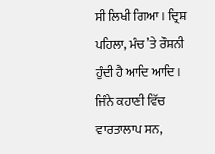ਸੀ ਲਿਖੀ ਗਿਆ। ਦ੍ਰਿਸ਼ ਪਹਿਲਾ, ਮੰਚ ’ਤੇ ਰੌਸ਼ਨੀ ਹੁੰਦੀ ਹੈ ਆਦਿ ਆਦਿ। ਜਿੰਨੇ ਕਹਾਣੀ ਵਿੱਚ ਵਾਰਤਾਲਾਪ ਸਨ,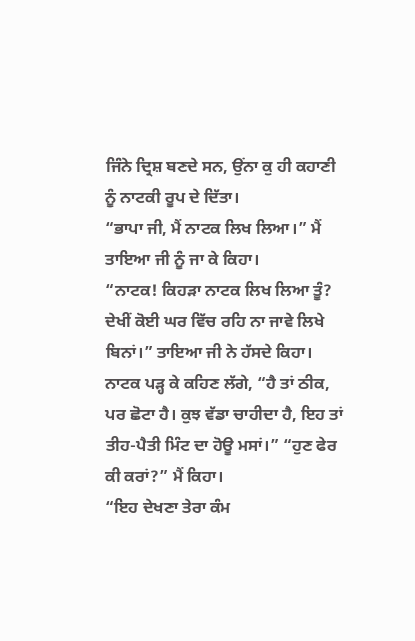ਜਿੰਨੇ ਦ੍ਰਿਸ਼ ਬਣਦੇ ਸਨ, ਉਂਨਾ ਕੁ ਹੀ ਕਹਾਣੀ ਨੂੰ ਨਾਟਕੀ ਰੂਪ ਦੇ ਦਿੱਤਾ।
“ਭਾਪਾ ਜੀ, ਮੈਂ ਨਾਟਕ ਲਿਖ ਲਿਆ।” ਮੈਂ ਤਾਇਆ ਜੀ ਨੂੰ ਜਾ ਕੇ ਕਿਹਾ।
“ਨਾਟਕ! ਕਿਹੜਾ ਨਾਟਕ ਲਿਖ ਲਿਆ ਤੂੰ? ਦੇਖੀਂ ਕੋਈ ਘਰ ਵਿੱਚ ਰਹਿ ਨਾ ਜਾਵੇ ਲਿਖੇ ਬਿਨਾਂ।” ਤਾਇਆ ਜੀ ਨੇ ਹੱਸਦੇ ਕਿਹਾ। ਨਾਟਕ ਪੜ੍ਹ ਕੇ ਕਹਿਣ ਲੱਗੇ, “ਹੈ ਤਾਂ ਠੀਕ, ਪਰ ਛੋਟਾ ਹੈ। ਕੁਝ ਵੱਡਾ ਚਾਹੀਦਾ ਹੈ, ਇਹ ਤਾਂ ਤੀਹ-ਪੈਤੀ ਮਿੰਟ ਦਾ ਹੋਊ ਮਸਾਂ।” “ਹੁਣ ਫੇਰ ਕੀ ਕਰਾਂ?” ਮੈਂ ਕਿਹਾ।
“ਇਹ ਦੇਖਣਾ ਤੇਰਾ ਕੰਮ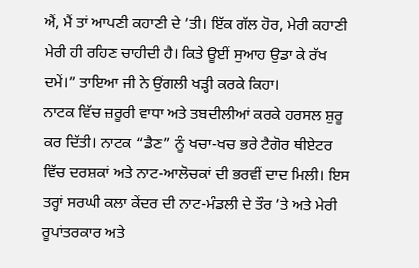ਐਂ, ਮੈਂ ਤਾਂ ਆਪਣੀ ਕਹਾਣੀ ਦੇ ’ਤੀ। ਇੱਕ ਗੱਲ ਹੋਰ, ਮੇਰੀ ਕਹਾਣੀ ਮੇਰੀ ਹੀ ਰਹਿਣ ਚਾਹੀਦੀ ਹੈ। ਕਿਤੇ ਊਈਂ ਸੁਆਹ ਉਡਾ ਕੇ ਰੱਖ ਦਮੇਂ।” ਤਾਇਆ ਜੀ ਨੇ ਉਂਗਲੀ ਖੜ੍ਹੀ ਕਰਕੇ ਕਿਹਾ।
ਨਾਟਕ ਵਿੱਚ ਜ਼ਰੂਰੀ ਵਾਧਾ ਅਤੇ ਤਬਦੀਲੀਆਂ ਕਰਕੇ ਹਰਸਲ ਸ਼ੁਰੂ ਕਰ ਦਿੱਤੀ। ਨਾਟਕ “ਡੈਣ” ਨੂੰ ਖਚਾ-ਖਚ ਭਰੇ ਟੈਗੋਰ ਥੀਏਟਰ ਵਿੱਚ ਦਰਸ਼ਕਾਂ ਅਤੇ ਨਾਟ-ਆਲੋਚਕਾਂ ਦੀ ਭਰਵੀਂ ਦਾਦ ਮਿਲੀ। ਇਸ ਤਰ੍ਹਾਂ ਸਰਘੀ ਕਲਾ ਕੇਂਦਰ ਦੀ ਨਾਟ-ਮੰਡਲੀ ਦੇ ਤੌਰ ’ਤੇ ਅਤੇ ਮੇਰੀ ਰੂਪਾਂਤਰਕਾਰ ਅਤੇ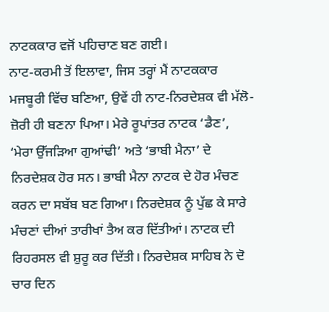ਨਾਟਕਕਾਰ ਵਜੋਂ ਪਹਿਚਾਣ ਬਣ ਗਈ।
ਨਾਟ-ਕਰਮੀ ਤੋਂ ਇਲਾਵਾ, ਜਿਸ ਤਰ੍ਹਾਂ ਮੈਂ ਨਾਟਕਕਾਰ ਮਜਬੂਰੀ ਵਿੱਚ ਬਣਿਆ, ਉਵੇਂ ਹੀ ਨਾਟ-ਨਿਰਦੇਸ਼ਕ ਵੀ ਮੱਲੋ-ਜ਼ੋਰੀ ਹੀ ਬਣਨਾ ਪਿਆ। ਮੇਰੇ ਰੂਪਾਂਤਰ ਨਾਟਕ ‘ਡੈਣ’, ‘ਮੇਰਾ ਉੱਜੜਿਆ ਗੁਆਂਢੀ’ ਅਤੇ ‘ਭਾਬੀ ਮੈਨਾ’ ਦੇ ਨਿਰਦੇਸ਼ਕ ਹੋਰ ਸਨ। ਭਾਬੀ ਮੈਨਾ ਨਾਟਕ ਦੇ ਹੋਰ ਮੰਚਣ ਕਰਨ ਦਾ ਸਬੱਬ ਬਣ ਗਿਆ। ਨਿਰਦੇਸ਼ਕ ਨੂੰ ਪੁੱਛ ਕੇ ਸਾਰੇ ਮੰਚਣਾਂ ਦੀਆਂ ਤਾਰੀਖਾਂ ਤੈਅ ਕਰ ਦਿੱਤੀਆਂ। ਨਾਟਕ ਦੀ ਰਿਹਰਸਲ ਵੀ ਸ਼ੁਰੂ ਕਰ ਦਿੱਤੀ। ਨਿਰਦੇਸ਼ਕ ਸਾਹਿਬ ਨੇ ਦੋ ਚਾਰ ਦਿਨ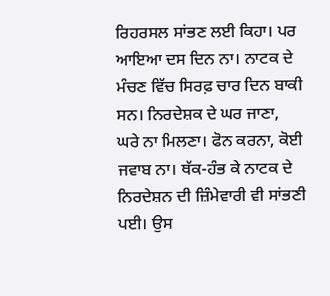ਰਿਹਰਸਲ ਸਾਂਭਣ ਲਈ ਕਿਹਾ। ਪਰ ਆਇਆ ਦਸ ਦਿਨ ਨਾ। ਨਾਟਕ ਦੇ ਮੰਚਣ ਵਿੱਚ ਸਿਰਫ਼ ਚਾਰ ਦਿਨ ਬਾਕੀ ਸਨ। ਨਿਰਦੇਸ਼ਕ ਦੇ ਘਰ ਜਾਣਾ, ਘਰੇ ਨਾ ਮਿਲਣਾ। ਫੋਨ ਕਰਨਾ, ਕੋਈ ਜਵਾਬ ਨਾ। ਥੱਕ-ਹੰਭ ਕੇ ਨਾਟਕ ਦੇ ਨਿਰਦੇਸ਼ਨ ਦੀ ਜ਼ਿੰਮੇਵਾਰੀ ਵੀ ਸਾਂਭਣੀ ਪਈ। ਉਸ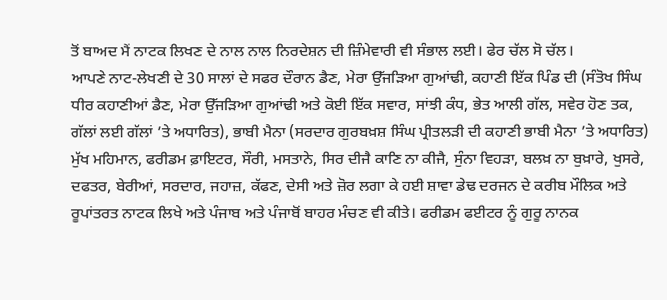ਤੋਂ ਬਾਅਦ ਮੈਂ ਨਾਟਕ ਲਿਖਣ ਦੇ ਨਾਲ ਨਾਲ ਨਿਰਦੇਸ਼ਨ ਦੀ ਜ਼ਿੰਮੇਵਾਰੀ ਵੀ ਸੰਭਾਲ ਲਈ। ਫੇਰ ਚੱਲ ਸੋ ਚੱਲ।
ਆਪਣੇ ਨਾਟ-ਲੇਖਣੀ ਦੇ 30 ਸਾਲਾਂ ਦੇ ਸਫਰ ਦੌਰਾਨ ਡੈਣ, ਮੇਰਾ ਉੱਜੜਿਆ ਗੁਆਂਢੀ, ਕਹਾਣੀ ਇੱਕ ਪਿੰਡ ਦੀ (ਸੰਤੋਖ ਸਿੰਘ ਧੀਰ ਕਹਾਣੀਆਂ ਡੈਣ, ਮੇਰਾ ਉੱਜੜਿਆ ਗੁਆਂਢੀ ਅਤੇ ਕੋਈ ਇੱਕ ਸਵਾਰ, ਸਾਂਝੀ ਕੰਧ, ਭੇਤ ਆਲੀ ਗੱਲ, ਸਵੇਰ ਹੋਣ ਤਕ, ਗੱਲਾਂ ਲਈ ਗੱਲਾਂ ’ਤੇ ਅਧਾਰਿਤ), ਭਾਬੀ ਮੈਨਾ (ਸਰਦਾਰ ਗੁਰਬਖ਼ਸ਼ ਸਿੰਘ ਪ੍ਰੀਤਲੜੀ ਦੀ ਕਹਾਣੀ ਭਾਬੀ ਮੈਨਾ ’ਤੇ ਅਧਾਰਿਤ) ਮੁੱਖ ਮਹਿਮਾਨ, ਫਰੀਡਮ ਫ਼ਾਇਟਰ, ਸੌਰੀ, ਮਸਤਾਨੇ, ਸਿਰ ਦੀਜੈ ਕਾਣਿ ਨਾ ਕੀਜੈ, ਸੁੰਨਾ ਵਿਹੜਾ, ਬਲਖ਼ ਨਾ ਬੁਖ਼ਾਰੇ, ਖੁਸਰੇ, ਦਫਤਰ, ਬੇਰੀਆਂ, ਸਰਦਾਰ, ਜਹਾਜ਼, ਕੱਫਣ, ਦੇਸੀ ਅਤੇ ਜ਼ੋਰ ਲਗਾ ਕੇ ਹਈ ਸ਼ਾਵਾ ਡੇਢ ਦਰਜਨ ਦੇ ਕਰੀਬ ਮੌਲਿਕ ਅਤੇ ਰੂਪਾਂਤਰਤ ਨਾਟਕ ਲਿਖੇ ਅਤੇ ਪੰਜਾਬ ਅਤੇ ਪੰਜਾਬੋਂ ਬਾਹਰ ਮੰਚਣ ਵੀ ਕੀਤੇ। ਫਰੀਡਮ ਫਈਟਰ ਨੂੰ ਗੁਰੂ ਨਾਨਕ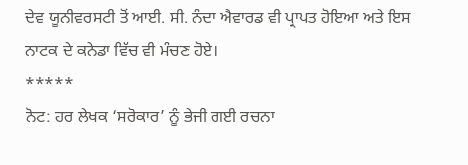ਦੇਵ ਯੂਨੀਵਰਸਟੀ ਤੋਂ ਆਈ. ਸੀ. ਨੰਦਾ ਐਵਾਰਡ ਵੀ ਪ੍ਰਾਪਤ ਹੋਇਆ ਅਤੇ ਇਸ ਨਾਟਕ ਦੇ ਕਨੇਡਾ ਵਿੱਚ ਵੀ ਮੰਚਣ ਹੋਏ।
*****
ਨੋਟ: ਹਰ ਲੇਖਕ ‘ਸਰੋਕਾਰ’ ਨੂੰ ਭੇਜੀ ਗਈ ਰਚਨਾ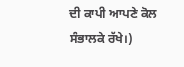ਦੀ ਕਾਪੀ ਆਪਣੇ ਕੋਲ ਸੰਭਾਲਕੇ ਰੱਖੇ।)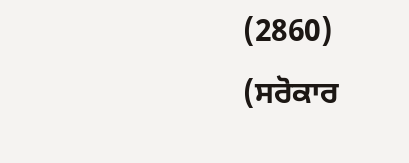(2860)
(ਸਰੋਕਾਰ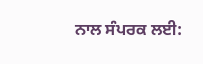ਨਾਲ ਸੰਪਰਕ ਲਈ: